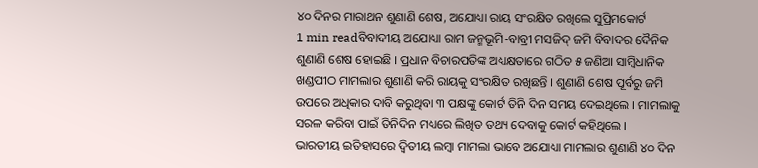୪୦ ଦିନର ମାରାଥନ ଶୁଣାଣି ଶେଷ, ଅଯୋଧ୍ୟା ରାୟ ସଂରକ୍ଷିତ ରଖିଲେ ସୁପ୍ରିମକୋର୍ଟ
1 min readବିବାଦୀୟ ଅଯୋଧ୍ୟା ରାମ ଜନ୍ମଭୂମି-ବାବ୍ରୀ ମସଜିଦ୍ ଜମି ବିବାଦର ଦୈନିକ ଶୁଣାଣି ଶେଷ ହୋଇଛି । ପ୍ରଧାନ ବିଚାରପତିଙ୍କ ଅଧ୍ୟକ୍ଷତାରେ ଗଠିତ ୫ ଜଣିଆ ସାମ୍ବିଧାନିକ ଖଣ୍ଡପୀଠ ମାମଲାର ଶୁଣାଣି କରି ରାୟକୁ ସଂରକ୍ଷିତ ରଖିଛନ୍ତି । ଶୁଣାଣି ଶେଷ ପୂର୍ବରୁ ଜମି ଉପରେ ଅଧିକାର ଦାବି କରୁଥିବା ୩ ପକ୍ଷଙ୍କୁ କୋର୍ଟ ତିନି ଦିନ ସମୟ ଦେଇଥିଲେ । ମାମଲାକୁ ସରଳ କରିବା ପାଇଁ ତିନିଦିନ ମଧ୍ୟରେ ଲିଖିତ ତଥ୍ୟ ଦେବାକୁ କୋର୍ଟ କହିଥିଲେ ।
ଭାରତୀୟ ଇତିହାସରେ ଦ୍ୱିତୀୟ ଲମ୍ବା ମାମଲା ଭାବେ ଅଯୋଧ୍ୟା ମାମଲାର ଶୁଣାଣି ୪୦ ଦିନ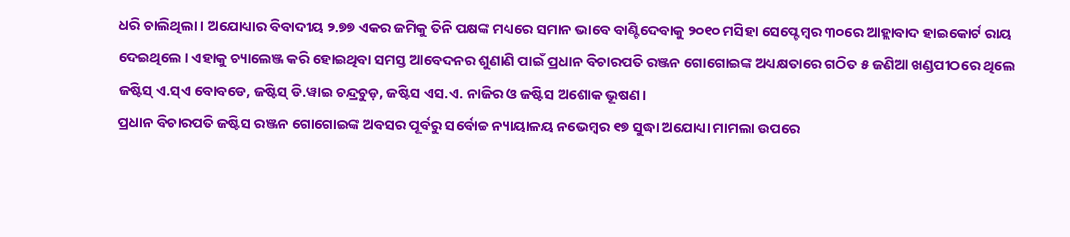ଧରି ଚାଲିଥିଲା । ଅଯୋଧ୍ୟାର ବିବାଦୀୟ ୨.୭୭ ଏକର ଜମିକୁ ତିନି ପକ୍ଷଙ୍କ ମଧ୍ୟରେ ସମାନ ଭାବେ ବାଣ୍ଟିଦେବାକୁ ୨୦୧୦ ମସିହା ସେପ୍ଟେମ୍ବର ୩୦ରେ ଆହ୍ଲାବାଦ ହାଇକୋର୍ଟ ରାୟ ଦେଇଥିଲେ । ଏହାକୁ ଚ୍ୟାଲେଞ୍ଜ କରି ହୋଇଥିବା ସମସ୍ତ ଆବେଦନର ଶୁଣାଣି ପାଇଁ ପ୍ରଧାନ ବିଚାରପତି ରଞ୍ଜନ ଗୋଗୋଇଙ୍କ ଅଧ୍ୟକ୍ଷତାରେ ଗଠିତ ୫ ଜଣିଆ ଖଣ୍ଡପୀଠରେ ଥିଲେ ଜଷ୍ଟିସ୍ ଏ.ସ୍ଏ ବୋବଡେ, ଜଷ୍ଟିସ୍ ଡି.ୱାଇ ଚନ୍ଦ୍ରଚୁଡ଼, ଜଷ୍ଟିସ ଏସ.ଏ. ନାଜିର ଓ ଜଷ୍ଟିସ ଅଶୋକ ଭୂଷଣ।
ପ୍ରଧାନ ବିଚାରପତି ଜଷ୍ଟିସ ରଞ୍ଜନ ଗୋଗୋଇଙ୍କ ଅବସର ପୂର୍ବରୁ ସର୍ବୋଚ୍ଚ ନ୍ୟାୟାଳୟ ନଭେମ୍ବର ୧୭ ସୁଦ୍ଧା ଅଯୋଧ୍ୟା ମାମଲା ଉପରେ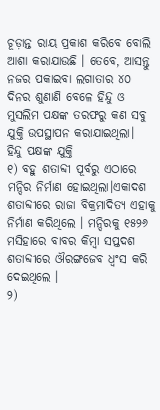ଚୂଡ଼ାନ୍ତ ରାୟ ପ୍ରକାଶ କରିବେ ବୋଲି ଆଶା କରାଯାଉଛି । ତେବେ, ଆସନ୍ତୁ ନଜର ପକାଇବା ଲଗାତାର ୪୦ ଦିନର ଶୁଣାଣି ବେଳେ ହିନ୍ଦୁ ଓ ମୁସଲିମ ପକ୍ଷଙ୍କ ତରଫରୁ କଣ ସବୁ ଯୁକ୍ତି ଉପସ୍ଥାପନ କରାଯାଇଥିଲା।
ହିନ୍ଦୁ ପକ୍ଷଙ୍କ ଯୁକ୍ତି
୧) ବହୁ ଶତାବ୍ଦୀ ପୂର୍ବରୁ ଏଠାରେ ମନ୍ଦିର ନିର୍ମାଣ ହୋଇଥିଲା।ଏକାଦଶ ଶତାବ୍ଦୀରେ ରାଜା ବିକ୍ରମାଦିତ୍ୟ ଏହାକୁ ନିର୍ମାଣ କରିଥିଲେ । ମନ୍ଦିରକୁ ୧୫୨୬ ମସିହାରେ ବାବର କିମ୍ବା ସପ୍ତଦଶ ଶତାବ୍ଦୀରେ ଔରଙ୍ଗଜେବ ଧ୍ୱଂସ କରି ଦେଇଥିଲେ ।
୨)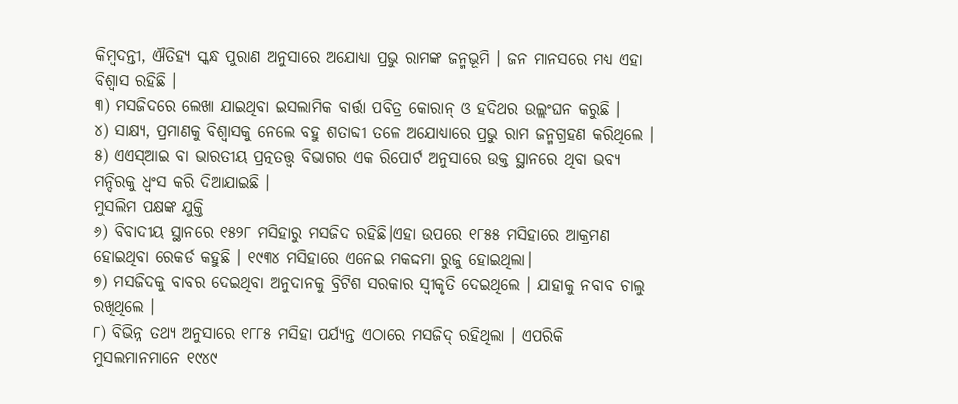କିମ୍ବଦନ୍ତୀ, ଐତିହ୍ୟ ସ୍କନ୍ଧ ପୁରାଣ ଅନୁସାରେ ଅଯୋଧ୍ୟା ପ୍ରଭୁ ରାମଙ୍କ ଜନ୍ମଭୂମି । ଜନ ମାନସରେ ମଧ୍ୟ ଏହା ବିଶ୍ୱାସ ରହିଛି ।
୩) ମସଜିଦରେ ଲେଖା ଯାଇଥିବା ଇସଲାମିକ ବାର୍ତ୍ତା ପବିତ୍ର କୋରାନ୍ ଓ ହଦିଥର ଉଲ୍ଲଂଘନ କରୁଛି ।
୪) ସାକ୍ଷ୍ୟ, ପ୍ରମାଣକୁ ବିଶ୍ୱାସକୁ ନେଲେ ବହୁ ଶତାବ୍ଦୀ ତଳେ ଅଯୋଧ୍ୟାରେ ପ୍ରଭୁ ରାମ ଜନ୍ମଗ୍ରହଣ କରିଥିଲେ ।
୫) ଏଏସ୍ଆଇ ବା ଭାରତୀୟ ପ୍ରତ୍ନତତ୍ତ୍ୱ ବିଭାଗର ଏକ ରିପୋର୍ଟ ଅନୁସାରେ ଉକ୍ତ ସ୍ଥାନରେ ଥିବା ଭବ୍ୟ ମନ୍ଦିରକୁ ଧ୍ୱଂସ କରି ଦିଆଯାଇଛି ।
ମୁସଲିମ ପକ୍ଷଙ୍କ ଯୁକ୍ତି
୬) ବିବାଦୀୟ ସ୍ଥାନରେ ୧୫୨୮ ମସିହାରୁ ମସଜିଦ ରହିଛି।ଏହା ଉପରେ ୧୮୫୫ ମସିହାରେ ଆକ୍ରମଣ ହୋଇଥିବା ରେକର୍ଡ କହୁଛି । ୧୯୩୪ ମସିହାରେ ଏନେଇ ମକଦ୍ଦମା ରୁଜୁ ହୋଇଥିଲା।
୭) ମସଜିଦକୁ ବାବର ଦେଇଥିବା ଅନୁଦାନକୁ ବ୍ରିଟିଶ ସରକାର ସ୍ୱୀକୃତି ଦେଇଥିଲେ । ଯାହାକୁ ନବାବ ଚାଲୁ ରଖିଥିଲେ ।
୮) ବିଭିନ୍ନ ତଥ୍ୟ ଅନୁସାରେ ୧୮୮୫ ମସିହା ପର୍ଯ୍ୟନ୍ତ ଏଠାରେ ମସଜିଦ୍ ରହିଥିଲା । ଏପରିକି ମୁସଲମାନମାନେ ୧୯୪୯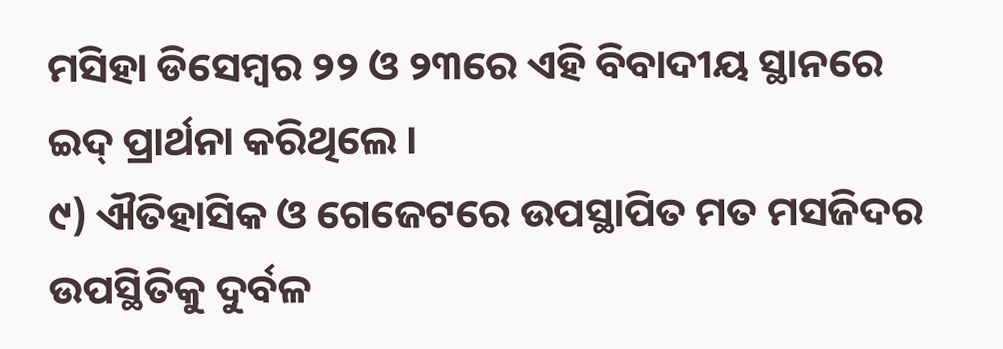ମସିହା ଡିସେମ୍ବର ୨୨ ଓ ୨୩ରେ ଏହି ବିବାଦୀୟ ସ୍ଥାନରେ ଇଦ୍ ପ୍ରାର୍ଥନା କରିଥିଲେ ।
୯) ଐତିହାସିକ ଓ ଗେଜେଟରେ ଉପସ୍ଥାପିତ ମତ ମସଜିଦର ଉପସ୍ଥିତିକୁ ଦୁର୍ବଳ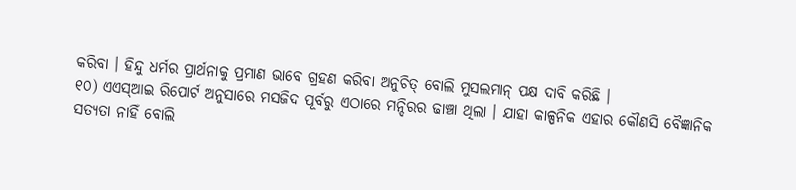କରିବା । ହିନ୍ଦୁ ଧର୍ମର ପ୍ରାର୍ଥନାକୁ ପ୍ରମାଣ ଭାବେ ଗ୍ରହଣ କରିବା ଅନୁଚିତ୍ ବୋଲି ମୁସଲମାନ୍ ପକ୍ଷ ଦାବି କରିଛି ।
୧୦) ଏଏସ୍ଆଇ ରିପୋର୍ଟ ଅନୁସାରେ ମସଜିଦ ପୂର୍ବରୁ ଏଠାରେ ମନ୍ଦିରର ଢାଞ୍ଚା ଥିଲା । ଯାହା କାଳ୍ପନିକ ଏହାର କୌଣସି ବୈଜ୍ଞାନିକ ସତ୍ୟତା ନାହିଁ ବୋଲି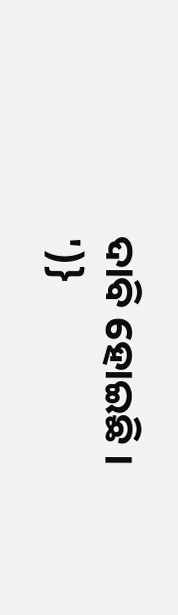ଦାବି ହୋଇଛି ।
')}